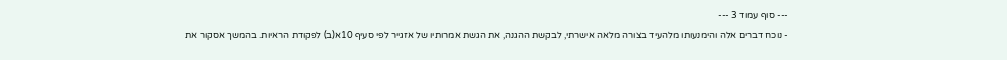--- סוף עמוד 3 ---
- נוכח דברים אלה והימנעותו מלהעיד בצורה מלאה אישרתי, לבקשת ההגנה, את הגשת אמרותיו של אזגייר לפי סעיף 10א(ב) לפקודת הראיות. בהמשך אסקור את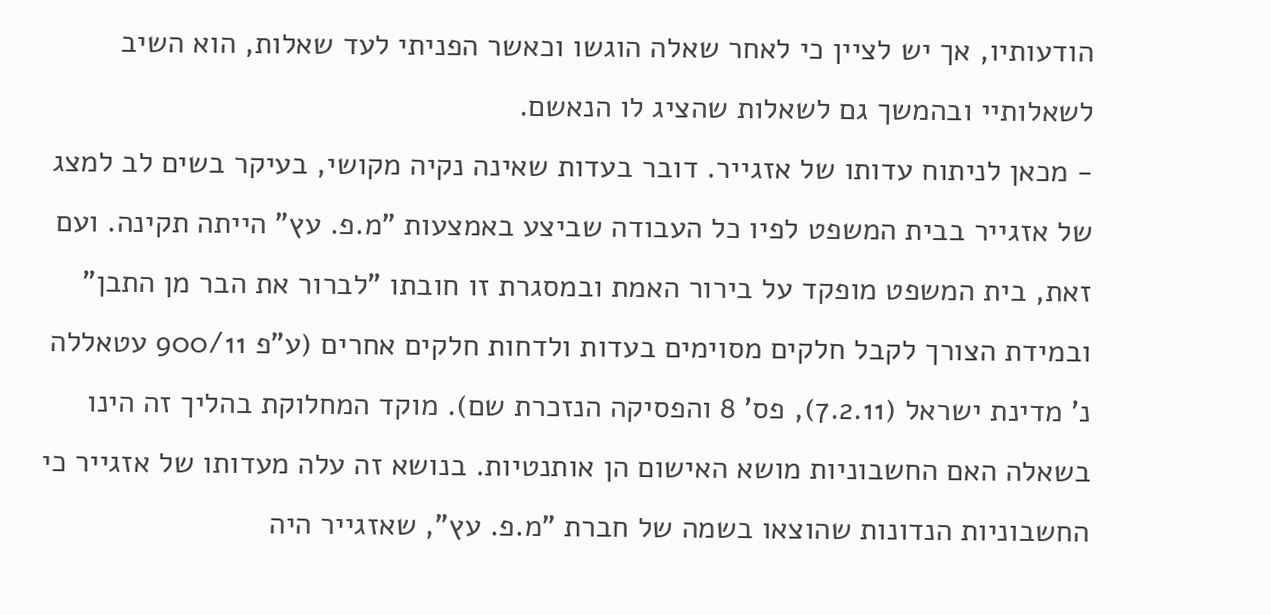הודעותיו, אך יש לציין כי לאחר שאלה הוגשו וכאשר הפניתי לעד שאלות, הוא השיב לשאלותיי ובהמשך גם לשאלות שהציג לו הנאשם.
- מכאן לניתוח עדותו של אזגייר. דובר בעדות שאינה נקיה מקושי, בעיקר בשים לב למצג של אזגייר בבית המשפט לפיו כל העבודה שביצע באמצעות "מ.פ. עץ" הייתה תקינה. ועם זאת, בית המשפט מופקד על בירור האמת ובמסגרת זו חובתו "לברור את הבר מן התבן" ובמידת הצורך לקבל חלקים מסוימים בעדות ולדחות חלקים אחרים (ע"פ 900/11 עטאללה נ' מדינת ישראל (7.2.11), פס' 8 והפסיקה הנזכרת שם). מוקד המחלוקת בהליך זה הינו בשאלה האם החשבוניות מושא האישום הן אותנטיות. בנושא זה עלה מעדותו של אזגייר כי החשבוניות הנדונות שהוצאו בשמה של חברת "מ.פ. עץ", שאזגייר היה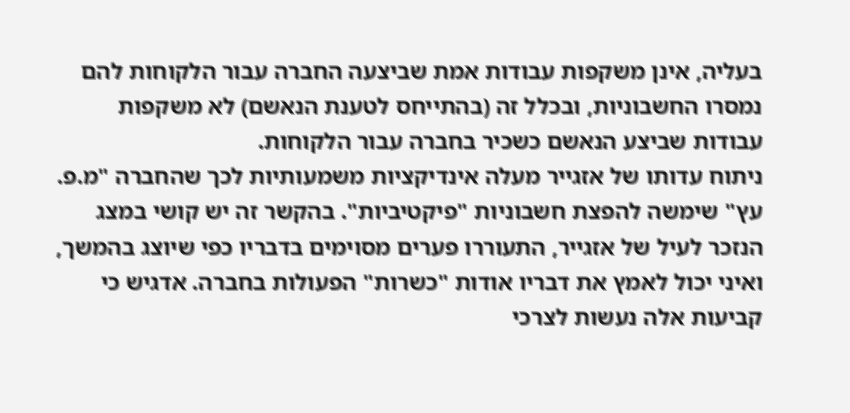בעליה, אינן משקפות עבודות אמת שביצעה החברה עבור הלקוחות להם נמסרו החשבוניות, ובכלל זה (בהתייחס לטענת הנאשם) לא משקפות עבודות שביצע הנאשם כשכיר בחברה עבור הלקוחות.
ניתוח עדותו של אזגייר מעלה אינדיקציות משמעותיות לכך שהחברה "מ.פ. עץ" שימשה להפצת חשבוניות "פיקטיביות". בהקשר זה יש קושי במצג הנזכר לעיל של אזגייר, התעוררו פערים מסוימים בדבריו כפי שיוצג בהמשך, ואיני יכול לאמץ את דבריו אודות "כשרות" הפעולות בחברה. אדגיש כי קביעות אלה נעשות לצרכי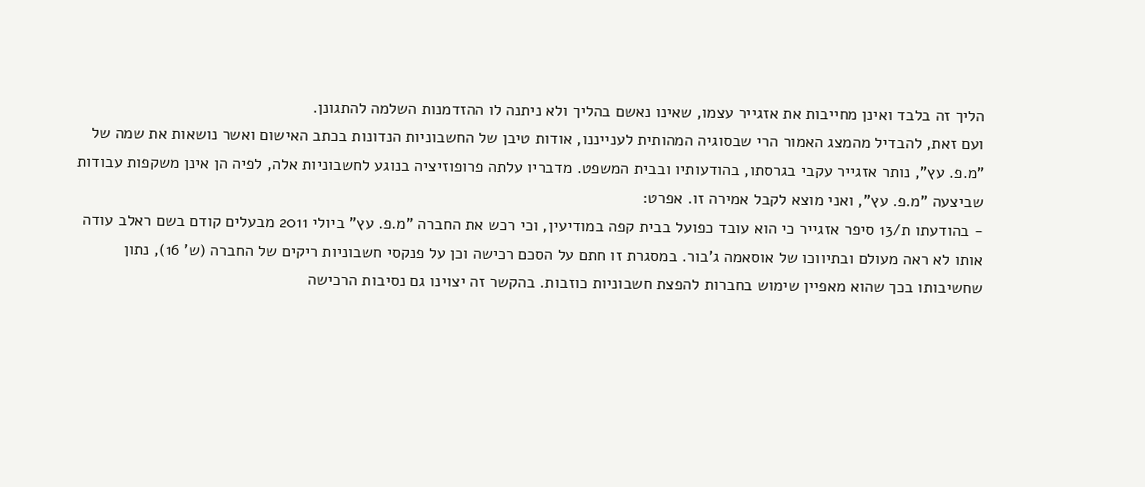הליך זה בלבד ואינן מחייבות את אזגייר עצמו, שאינו נאשם בהליך ולא ניתנה לו ההזדמנות השלמה להתגונן.
ועם זאת, להבדיל מהמצג האמור הרי שבסוגיה המהותית לענייננו, אודות טיבן של החשבוניות הנדונות בכתב האישום ואשר נושאות את שמה של "מ.פ. עץ", נותר אזגייר עקבי בגרסתו, בהודעותיו ובבית המשפט. מדבריו עלתה פרופוזיציה בנוגע לחשבוניות אלה, לפיה הן אינן משקפות עבודות שביצעה "מ.פ. עץ", ואני מוצא לקבל אמירה זו. אפרט:
- בהודעתו ת/13 סיפר אזגייר כי הוא עובד כפועל בבית קפה במודיעין, וכי רכש את החברה "מ.פ. עץ" ביולי 2011 מבעלים קודם בשם ראלב עודה אותו לא ראה מעולם ובתיווכו של אוסאמה ג'בור. במסגרת זו חתם על הסכם רכישה וכן על פנקסי חשבוניות ריקים של החברה (ש' 16), נתון שחשיבותו בכך שהוא מאפיין שימוש בחברות להפצת חשבוניות כוזבות. בהקשר זה יצוינו גם נסיבות הרכישה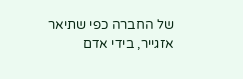של החברה כפי שתיאר אזגייר, בידי אדם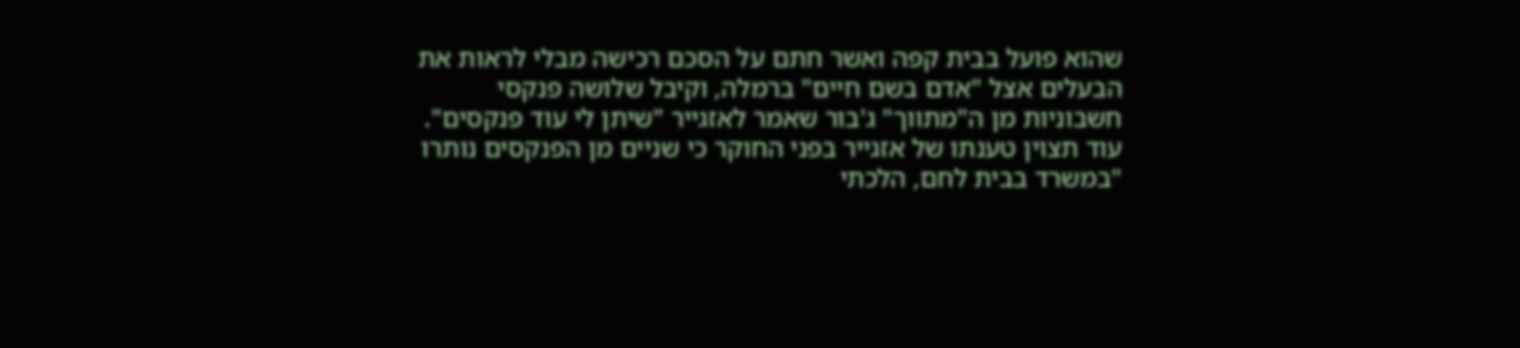שהוא פועל בבית קפה ואשר חתם על הסכם רכישה מבלי לראות את הבעלים אצל "אדם בשם חיים" ברמלה, וקיבל שלושה פנקסי חשבוניות מן ה"מתווך" ג'בור שאמר לאזגייר "שיתן לי עוד פנקסים". עוד תצוין טענתו של אזגייר בפני החוקר כי שניים מן הפנקסים נותרו "במשרד בבית לחם, הלכתי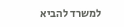למשרד להביא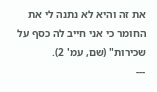את זה והיא לא נתנה לי את החומר כי אני חייב לה כסף על שכירות" (שם, עמ' 2).
---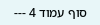סוף עמוד 4 ---